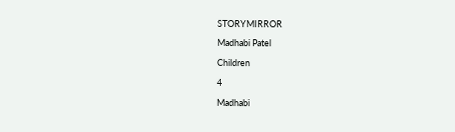STORYMIRROR

Madhabi Patel

Children

4

Madhabi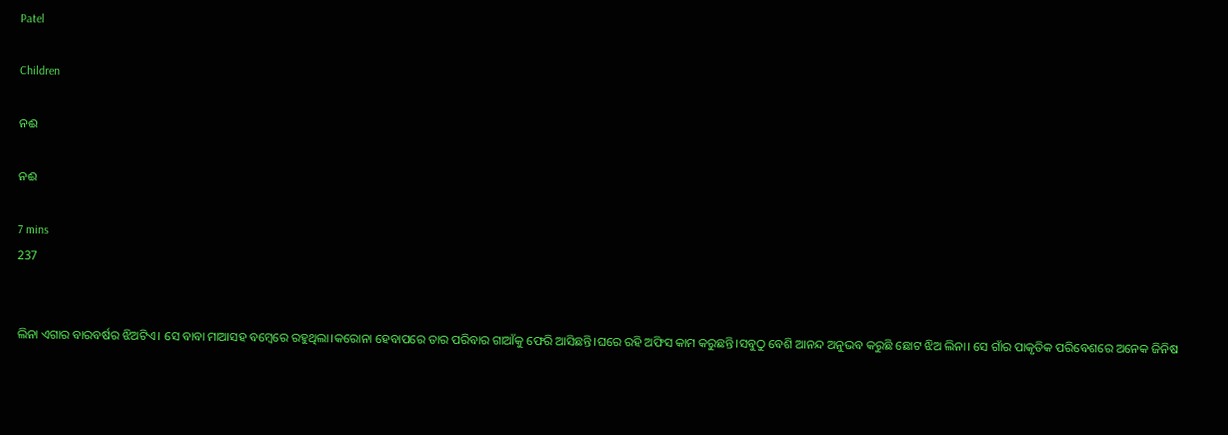Patel

Children

ନଈ

ନଈ

7 mins
237


ଲିନା ଏଗାର ବାରବର୍ଷର ଝିଅଟିଏ। ସେ ବାବା ମାଆସହ ବମ୍ବେରେ ରହୁଥିଲା।କରୋନା ହେବାପରେ ତାର ପରିବାର ଗାଆଁକୁ ଫେରି ଆସିଛନ୍ତି।ଘରେ ରହି ଅଫିସ କାମ କରୁଛନ୍ତି।ସବୁଠୁ ବେଶି ଆନନ୍ଦ ଅନୁଭବ କରୁଛି ଛୋଟ ଝିଅ ଲିନା। ସେ ଗାଁର ପାକୃତିକ ପରିବେଶରେ ଅନେକ ଜିନିଷ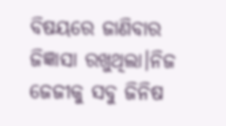ବିଷୟରେ ଜାଣିବାର ଜିଜ୍ଞାସା ରଖୁଥିଲା।ନିଜ ଜେଜୀକୁ ସବୁ ଜିନିଷ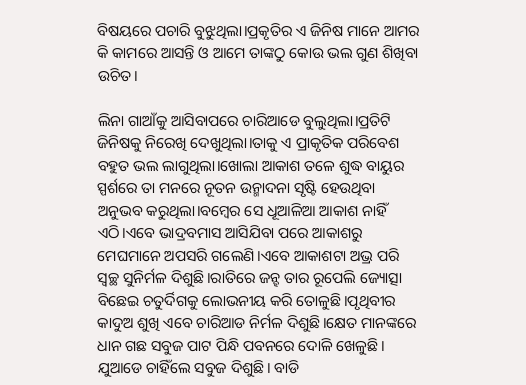ବିଷୟରେ ପଚାରି ବୁଝୁଥିଲା।ପ୍ରକୃତିର ଏ ଜିନିଷ ମାନେ ଆମର କି କାମରେ ଆସନ୍ତି ଓ ଆମେ ତାଙ୍କଠୁ କୋଉ ଭଲ ଗୁଣ ଶିଖିବା ଉଚିତ।

ଲିନା ଗାଆଁକୁ ଆସିବାପରେ ଚାରିଆଡେ ବୁଲୁଥିଲା।ପ୍ରତିଟି ଜିନିଷକୁ ନିରେଖି ଦେଖୁଥିଲା।ତାକୁ ଏ ପ୍ରାକୃତିକ ପରିବେଶ ବହୁତ ଭଲ ଲାଗୁଥିଲା।ଖୋଲା ଆକାଶ ତଳେ ଶୁଦ୍ଧ ବାୟୁର ସ୍ପର୍ଶରେ ତା ମନରେ ନୂତନ ଉନ୍ମାଦନା ସୃଷ୍ଟି ହେଉଥିବା ଅନୁଭବ କରୁଥିଲା।ବମ୍ବେର ସେ ଧୂଆଳିଆ ଆକାଶ ନାହିଁ ଏଠି।ଏବେ ଭାଦ୍ରବମାସ ଆସିଯିବା ପରେ ଆକାଶରୁ ମେଘମାନେ ଅପସରି ଗଲେଣି।ଏବେ ଆକାଶଟା ଅଭ୍ର ପରି ସ୍ବଚ୍ଛ ସୁନିର୍ମଳ ଦିଶୁଛି।ରାତିରେ ଜନ୍ହ ତାର ରୂପେଲି ଜ୍ୟୋତ୍ସା ବିଛେଇ ଚତୁର୍ଦିଗକୁ ଲୋଭନୀୟ କରି ତୋଳୁଛି।ପୃଥିବୀର କାଦୁଅ ଶୁଖି ଏବେ ଚାରିଆଡ ନିର୍ମଳ ଦିଶୁଛି।କ୍ଷେତ ମାନଙ୍କରେ ଧାନ ଗଛ ସବୁଜ ପାଟ ପିନ୍ଧି ପବନରେ ଦୋଳି ଖେଳୁଛି। ଯୁଆଡେ ଚାହିଁଲେ ସବୁଜ ଦିଶୁଛି। ବାଡି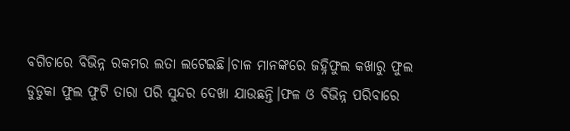ବଗିଚାରେ ବିଭିନ୍ନ ରକମର ଲତା ଲଟେଇଛି।ଚାଳ ମାନଙ୍କରେ ଜହ୍ନିଫୁଲ କଖାରୁ ଫୁଲ ଡୁଡୁକା ଫୁଲ ଫୁଟି ତାରା ପରି ସୁନ୍ଦର ଦେଖା ଯାଉଛନ୍ତି।ଫଳ ଓ ବିଭିନ୍ନ ପରିବାରେ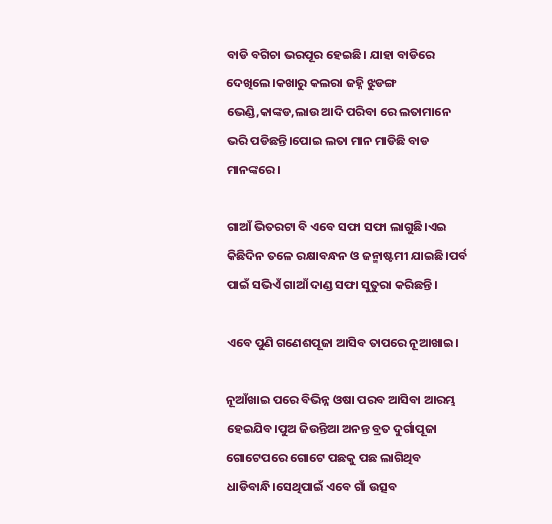ବାଡି ବଗିଚା ଭରପୂର ହେଇଛି। ଯାହା ବାଡିରେ ଦେଖିଲେ।କଖାରୁ କଲରା ଜହ୍ନି ଝୁଡଙ୍ଗ ଭେଣ୍ଡି,କାଙ୍କଡ,ଲାଉ ଆଦି ପରିବା ରେ ଲତାମାନେ ଭରି ପଡିଛନ୍ତି।ପୋଇ ଲତା ମାନ ମାଡିଛି ବାଡ ମାନଙ୍କରେ।

ଗାଆଁ ଭିତରଟା ବି ଏବେ ସଫା ସଫା ଲାଗୁଛି।ଏଇ କିଛିଦିନ ତଳେ ରକ୍ଷାବନ୍ଧନ ଓ ଜନ୍ମାଷ୍ଟମୀ ଯାଇଛି।ପର୍ବ ପାଇଁ ସଭିଏଁ ଗାଆଁ ଦାଣ୍ଡ ସଫା ସୁତୁରା କରିଛନ୍ତି।

ଏବେ ପୁଣି ଗଣେଶପୂଜା ଆସିବ ତାପରେ ନୂଆଖାଇ।

ନୂଆଁଖାଇ ପରେ ବିଭିନ୍ନ ଓଷା ପରବ ଆସିବା ଆରମ୍ଭ ହେଇଯିବ।ପୁଅ ଜିଉନ୍ତିଆ ଅନନ୍ତ ବ୍ରତ ଦୁର୍ଗାପୂଜା ଗୋଟେପରେ ଗୋଟେ ପଛକୁ ପଛ ଲାଗିଥିବ ଧାଡିବାନ୍ଧି।ସେଥିପାଇଁ ଏବେ ଗାଁ ଉତ୍ସବ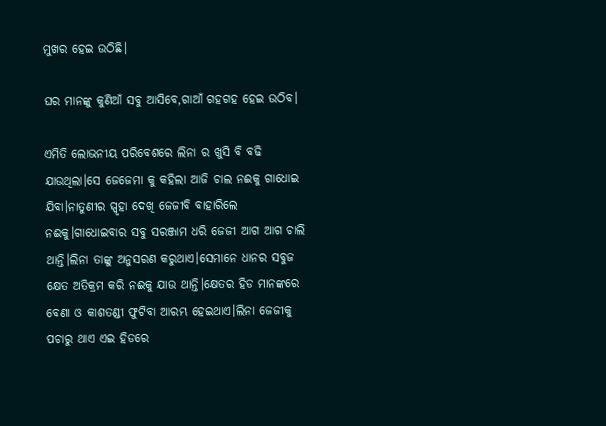ମୁଖର ହେଇ ଉଠିଛି।

ଘର ମାନଙ୍କୁ କୁଣିଆଁ ସବୁ ଆସିବେ,ଗାଆଁ ଗହଗହ ହେଇ ଉଠିବ।

ଏମିତି ଲୋଭନୀୟ ପରିବେଶରେ ଲିନା ର ଖୁସି ବି ବଢି ଯାଉଥିଲା।ସେ ଜେଜେମା କୁ କହିଲା ଆଜି ଚାଲ ନଈକୁ ଗାଧୋଇ ଯିବା।ନାତୁଣୀର ସ୍ପୃହା ଦେଖି ଜେଜୀବି ବାହାରିଲେ ନଈକୁ।ଗାଧୋଇବାର ସବୁ ସରଞ୍ଜାମ ଧରି ଜେଜୀ ଆଗ ଆଗ ଚାଲି ଥାନ୍ତି।ଲିନା ତାଙ୍କୁ ଅନୁସରଣ କରୁଥାଏ।ସେମାନେ ଧାନର ସବୁଜ କ୍ଷେତ ଅତିକ୍ରମ କରି ନଈକୁ ଯାଉ ଥାନ୍ତି।କ୍ଷେତର ହିଡ ମାନଙ୍କରେ ବେଣା ଓ କାଶତଣ୍ଡୀ ଫୁଟିବା ଆରମ୍ଭ ହେଇଥାଏ।ଲିନା ଜେଜୀକୁ ପଚାରୁ ଥାଏ ଏଇ ହିଡରେ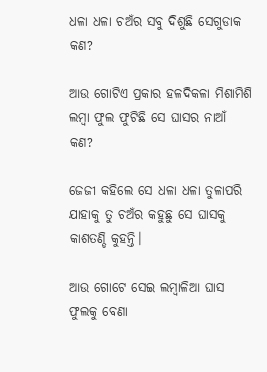ଧଳା ଧଳା ଚଅଁର ସବୁ ଦିଶୁଛି ସେଗୁଡାକ କଣ?

ଆଉ ଗୋଟିଏ ପ୍ରକାର ହଳଦିକଳା ମିଶାମିଶି ଲମ୍ବା ଫୁଲ ଫୁଟିଛି ସେ ଘାସର ନାଆଁ କଣ?

ଜେଜୀ କହିଲେ ସେ ଧଳା ଧଳା ତୁଳାପରି ଯାହାକୁ ତୁ ଚଅଁର କହୁଛୁ ସେ ଘାସକୁ କାଶତଣ୍ଡି କୁହନ୍ତି।

ଆଉ ଗୋଟେ ସେଇ ଲମ୍ବାଳିଆ ଘାସ ଫୁଲକୁ ବେଣା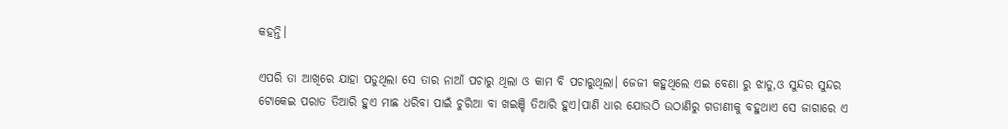କହନ୍ତି।

ଏପରି ତା ଆଖିରେ ଯାହା ପଡୁଥିଲା ସେ ତାର ନାଆଁ ପଚାରୁ ଥିଲା ଓ କାମ ବି ପଚାରୁଥିଲା। ଜେଜୀ କହୁଥିଲେ ଏଇ ବେଣା ରୁ ଝାଡୁ,ଓ ସୁନ୍ଦର ସୁନ୍ଦର ଟୋକେଇ ପରାତ ତିଆରି ହୁଏ ମାଛ ଧରିବା ପାଇଁ ଚୁରିଆ ବା ଖଇଞ୍ଚି ତିଆରି ହୁଏ।ପାଣି ଧାର ଯୋଉଠି ଉଠାଣିରୁ ଗଡାଣୀକୁ ବହୁଥାଏ ସେ ଜାଗାରେ ଏ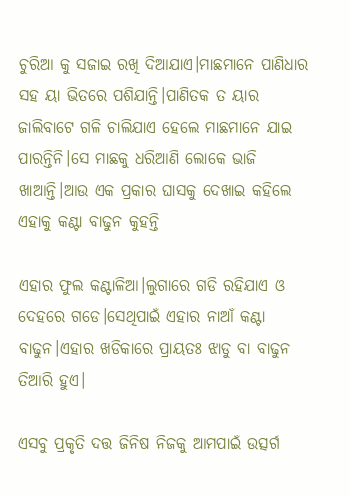ଚୁରିଆ କୁ ସଜାଇ ରଖି ଦିଆଯାଏ।ମାଛମାନେ ପାଣିଧାର ସହ ୟା ଭିତରେ ପଶିଯାନ୍ତି।ପାଣିତକ ତ ୟାର ଜାଲିବାଟେ ଗଳି ଚାଲିଯାଏ ହେଲେ ମାଛମାନେ ଯାଇ ପାରନ୍ତିନି।ସେ ମାଛକୁ ଧରିଆଣି ଲୋକେ ଭାଜି ଖାଆନ୍ତି।ଆଉ ଏକ ପ୍ରକାର ଘାସକୁ ଦେଖାଇ କହିଲେ ଏହାକୁ କଣ୍ଟା ବାଢୁନ କୁହନ୍ତି

ଏହାର ଫୁଲ କଣ୍ଟାଳିଆ।ଲୁଗାରେ ଗଡି ରହିଯାଏ ଓ ଦେହରେ ଗଡେ।ସେଥିପାଇଁ ଏହାର ନାଆଁ କଣ୍ଟା ବାଢୁନ।ଏହାର ଖଡିକାରେ ପ୍ରାୟତଃ ଝାଡୁ ବା ବାଢୁନ ତିଆରି ହୁଏ।

ଏସବୁ ପ୍ରକୃତି ଦତ୍ତ ଜିନିଷ ନିଜକୁ ଆମପାଇଁ ଉତ୍ସର୍ଗ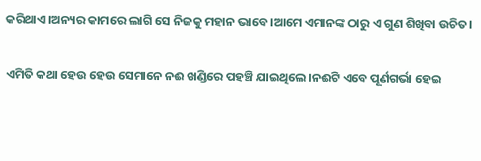କରିଥାଏ।ଅନ୍ୟର କାମରେ ଲାଗି ସେ ନିଜକୁ ମହାନ ଭାବେ।ଆମେ ଏମାନଙ୍କ ଠାରୁ ଏ ଗୁଣ ଶିଖିବା ଉଚିତ।

ଏମିତି କଥା ହେଉ ହେଉ ସେମାନେ ନଈ ଖଣ୍ଡିରେ ପହଞ୍ଚି ଯାଇଥିଲେ।ନଈଟି ଏବେ ପୂର୍ଣଗର୍ଭା ହେଇ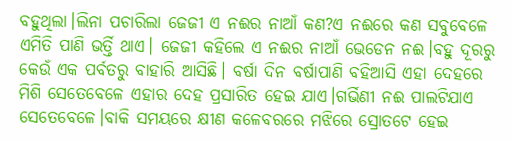ବହୁଥିଲା।ଲିନା ପଚାରିଲା ଜେଜୀ ଏ ନଈର ନାଆଁ କଣ?ଏ ନଈରେ କଣ ସବୁବେଳେ ଏମିତି ପାଣି ଭର୍ତ୍ତି ଥାଏ। ଜେଜୀ କହିଲେ ଏ ନଈର ନାଆଁ ଭେଡେନ ନଈ।ବହୁ ଦୂରରୁ କେଉଁ ଏକ ପର୍ବତରୁ ବାହାରି ଆସିଛି। ବର୍ଷା ଦିନ ବର୍ଷାପାଣି ବହିଆସି ଏହା ଦେହରେ ମିଶି ସେତେବେଳେ ଏହାର ଦେହ ପ୍ରସାରିତ ହେଇ ଯାଏ।ଗର୍ଭିଣୀ ନଈ ପାଲଟିଯାଏ ସେତେବେଳେ।ବାକି ସମୟରେ କ୍ଷୀଣ କଳେବରରେ ମଝିରେ ସ୍ରୋତଟେ ହେଇ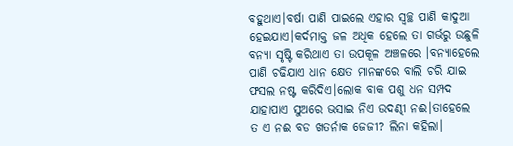ବହୁଥାଏ।ବର୍ଷା ପାଣି ପାଇଲେ ଏହାର ସ୍ବଚ୍ଛ ପାଣି କାଦୁଆ ହେଇଯାଏ।କର୍ଦମାକ୍ତ ଜଳ ଅଧିକ ହେଲେ ତା ଗର୍ଭରୁ ଉଛୁଳି ବନ୍ୟା ସୃଷ୍ଟି କରିଥାଏ ତା ଉପକୂଳ ଅଞ୍ଚଳରେ ।ବନ୍ୟାହେଲେ ପାଣି ଚଢିଯାଏ ଧାନ କ୍ଷେତ ମାନଙ୍କରେ ବାଲି ଚରି ଯାଇ ଫସଲ ନଷ୍ଟ କରିଦିଏ।ଲୋକ ବାକ ପଶୁ ଧନ ସମ୍ପଦ ଯାହାପାଏ ସୁଅରେ ଭସାଇ ନିଏ ଉଦଣ୍ଢୀ ନଈ।ତାହେଲେ ତ ଏ ନଈ ବଡ ଖତର୍ନାକ ଜେଜୀ? ଲିନା କହିଲା।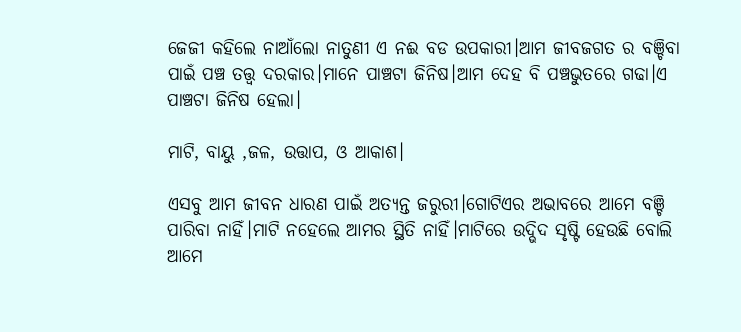ଜେଜୀ କହିଲେ ନାଆଁଲୋ ନାତୁଣୀ ଏ ନଈ ବଡ ଉପକାରୀ।ଆମ ଜୀବଜଗତ ର ବଞ୍ଚିବା ପାଇଁ ପଞ୍ଚ ତତ୍ତ୍ବ ଦରକାର।ମାନେ ପାଞ୍ଚଟା ଜିନିଷ।ଆମ ଦେହ ବି ପଞ୍ଚଭୁତରେ ଗଢା।ଏ ପାଞ୍ଚଟା ଜିନିଷ ହେଲା।

ମାଟି, ବାୟୁ ,ଜଳ, ଉତ୍ତାପ, ଓ ଆକାଶ।

ଏସବୁ ଆମ ଜୀବନ ଧାରଣ ପାଇଁ ଅତ୍ୟନ୍ତ ଜରୁରୀ।ଗୋଟିଏର ଅଭାବରେ ଆମେ ବଞ୍ଚି ପାରିବା ନାହିଁ।ମାଟି ନହେଲେ ଆମର ସ୍ଥିତି ନାହିଁ।ମାଟିରେ ଉଦ୍ଭିଦ ସୃଷ୍ଟି ହେଉଛି ବୋଲି ଆମେ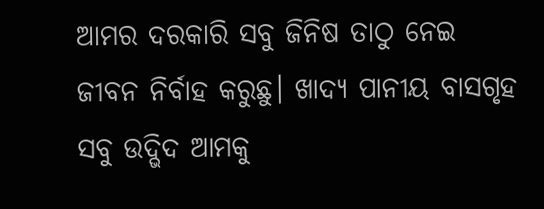ଆମର ଦରକାରି ସବୁ ଜିନିଷ ତାଠୁ ନେଇ ଜୀବନ ନିର୍ବାହ କରୁଛୁ। ଖାଦ୍ୟ ପାନୀୟ ବାସଗୃହ ସବୁ ଉଦ୍ଭିଦ ଆମକୁ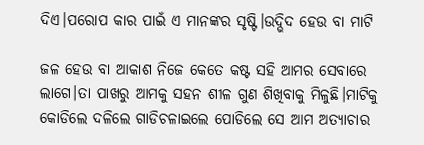ଦିଏ।ପରୋପ କାର ପାଇଁ ଏ ମାନଙ୍କର ସୃଷ୍ଟି।ଉଦ୍ଭିଦ ହେଉ ବା ମାଟି

ଜଳ ହେଉ ବା ଆକାଶ ନିଜେ କେତେ କଷ୍ଟ ସହି ଆମର ସେବାରେ ଲାଗେ।ତା ପାଖରୁ ଆମକୁ ସହନ ଶୀଳ ଗୁଣ ଶିଖିବାକୁ ମିଳୁଛି।ମାଟିକୁ କୋଡିଲେ ଦଳିଲେ ଗାଡିଚଳାଇଲେ ପୋଡିଲେ ସେ ଆମ ଅତ୍ୟାଚାର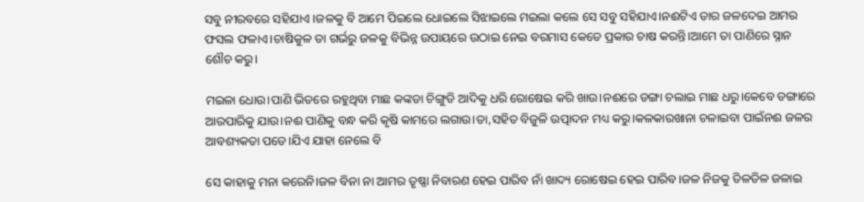ସବୁ ନୀରବରେ ସହିଯାଏ ।ଜଳକୁ ବି ଆମେ ପିଇଲେ ଧୋଇଲେ ସିଝାଇଲେ ମଇଲା କଲେ ସେ ସବୁ ସହିଯାଏ।ନଈଟିଏ ତାର ଜଳଦେଇ ଆମର ଫସଲ ଫଳାଏ।ଚାଷିକୁଳ ତା ଗର୍ଭରୁ ଜଳକୁ ବିଭିନ୍ନ ଉପାୟରେ ଉଠାଇ ନେଇ ବରମାସ କେତେ ପ୍ରକାର ଚାଷ କରନ୍ତି।ଆମେ ତା ପାଣିରେ ସ୍ନାନ ଶୌଚ କରୁ।

ମଇଳା ଧୋଉ।ପାଣି ଭିତରେ ରହୁଥିବା ମାଛ କଙ୍କଡା ଚିଙ୍ଗୁଡି ଆଦିକୁ ଧରି ରୋଷେଇ କରି ଖାଉ।ନଈରେ ଡଙ୍ଗା ଚଲାଇ ମାଛ ଧରୁ।କେବେ ଡଙ୍ଗାରେ ଆରପାରିକୁ ଯାଉ।ନଈ ପାଣିକୁ ବନ୍ଧ କରି କୃଷି କାମରେ ଲଗାଉ।ତା,ସହିତ ବିଜୁଳି ଉତ୍ପାଦନ ମଧ୍ୟ କରୁ।କଳକାରଖାନା ଚଳାଇବା ପାଇଁନଈ ଜଳର ଆବଶ୍ୟକତା ପଡେ।ଯିଏ ଯାହା ନେଲେ ବି

ସେ କାହାକୁ ମନା କରେନି।ଜଳ ବିନା ନା ଆମର ତୃଷ୍ଣା ନିବାରଣ ହେଇ ପାରିବ ନାଁ ଖାଦ୍ୟ ରୋଷେଇ ହେଇ ପାରିବ।ଜଳ ନିଜକୁ ତିଳତିଳ ଜଳାଇ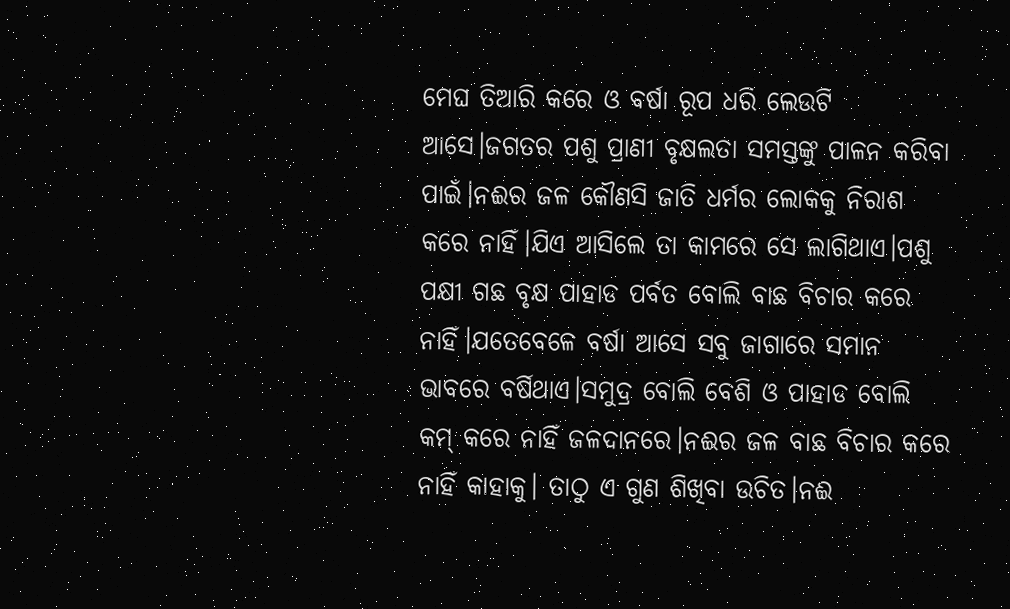ମେଘ ତିଆରି କରେ ଓ ବର୍ଷା ରୂପ ଧରି ଲେଉଟି ଆସେ।ଜଗତର ପଶୁ ପ୍ରାଣୀ ବୃକ୍ଷଲତା ସମସ୍ତଙ୍କୁ ପାଳନ କରିବା ପାଇଁ।ନଈର ଜଳ କୌଣସି ଜାତି ଧର୍ମର ଲୋକକୁ ନିରାଶ କରେ ନାହିଁ।ଯିଏ ଆସିଲେ ତା କାମରେ ସେ ଲାଗିଥାଏ।ପଶୁ ପକ୍ଷୀ ଗଛ ବୃକ୍ଷ ପାହାଡ ପର୍ବତ ବୋଲି ବାଛ ବିଚାର କରେ ନାହିଁ।ଯତେବେଳେ ବର୍ଷା ଆସେ ସବୁ ଜାଗାରେ ସମାନ ଭାବରେ ବର୍ଷିଥାଏ।ସମୁଦ୍ର ବୋଲି ବେଶି ଓ ପାହାଡ ବୋଲି କମ୍ କରେ ନାହିଁ ଜଳଦାନରେ।ନଈର ଜଳ ବାଛ ବିଚାର କରେ ନାହିଁ କାହାକୁ। ତାଠୁ ଏ ଗୁଣ ଶିଖିବା ଉଚିତ।ନଈ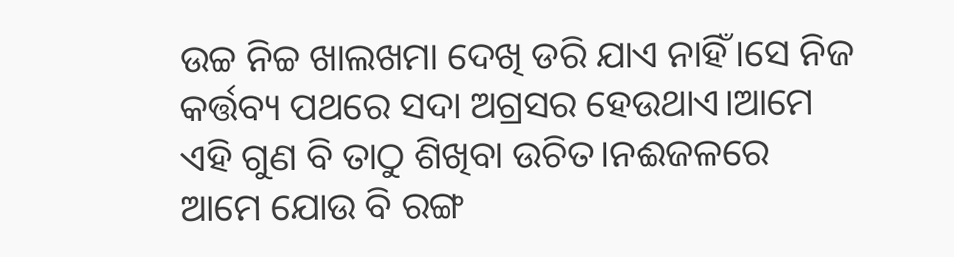ଉଚ୍ଚ ନିଚ୍ଚ ଖାଲଖମା ଦେଖି ଡରି ଯାଏ ନାହିଁ।ସେ ନିଜ କର୍ତ୍ତବ୍ୟ ପଥରେ ସଦା ଅଗ୍ରସର ହେଉଥାଏ।ଆମେ ଏହି ଗୁଣ ବି ତାଠୁ ଶିଖିବା ଉଚିତ।ନଈଜଳରେ ଆମେ ଯୋଉ ବି ରଙ୍ଗ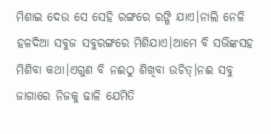ମିଶାଇ ଦେଉ ସେ ସେହି ରଙ୍ଗରେ ରଙ୍ଗି ଯାଏ।ନାଲି ନେଳି ହଳଦିଆ ସବୁଜ ସବୁରଙ୍ଗରେ ମିଶିଯାଏ।ଆମେ ବି ସଭିଙ୍କସହ ମିଶିବା କଥା।ଏଗୁଣ ବି ନଈଠୁ ଶିଖିବା ଉଚିତ୍।ନଈ ସବୁ ଜାଗାରେ ନିଜକୁ ଢାଳି ଯେମିତି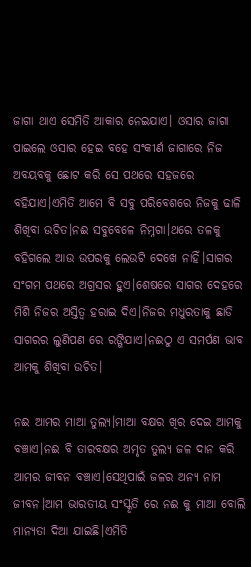ଜାଗା ଥାଏ ସେମିତି ଆକାର ନେଇଯାଏ। ଓସାର ଜାଗା ପାଇଲେ ଓସାର ହେଇ ବହେ ସଂକୀର୍ଣ ଜାଗାରେ ନିଜ ଅବୟବକୁ ଛୋଟ କରି ସେ ପଥରେ ସହଜରେ ବହିଯାଏ।ଏମିତି ଆମେ ବି ସବୁ ପରିବେଶରେ ନିଜକୁ ଢାଳି ଶିଖିବା ଉଚିତ।ନଈ ସବୁବେଳେ ନିମ୍ନଗା।ଥରେ ତଳକୁ ବହିଗଲେ ଆଉ ଉପରକୁ ଲେଉଟି ଦେଖେ ନାହିଁ।ସାଗର ସଂଗମ ପଥରେ ଅଗ୍ରସର ହୁଏ।ଶେଷରେ ସାଗର ଦେହରେ ମିଶି ନିଜର ଅସ୍ତିତ୍ବ ହରାଇ ଦିଏ।ନିଜର ମଧୁରତାକୁ ଛାଡି ସାଗରର ଲୁଣିପଣ ରେ ରଙ୍ଗିଯାଏ।ନଈଠୁ ଏ ସମର୍ପଣ ଭାବ ଆମକୁ ଶିଖିବା ଉଚିତ।

ନଈ ଆମର ମାଆ ତୁଲ୍ୟ।ମାଆ ବକ୍ଷର ଖିର ଦେଇ ଆମକୁ ବଞ୍ଚାଏ।ନଈ ବି ତାରବକ୍ଷର ଅମୃତ ତୁଲ୍ୟ ଜଳ ଦାନ କରି ଆମର ଜୀବନ ବଞ୍ଚାଏ।ସେଥିପାଇଁ ଜଳର ଅନ୍ୟ ନାମ ଜୀବନ।ଆମ ଭାରତୀୟ ସଂସ୍କୃତି ରେ ନଈ କୁ ମାଆ ବୋଲି ମାନ୍ୟତା ଦିଆ ଯାଇଛି।ଏମିତି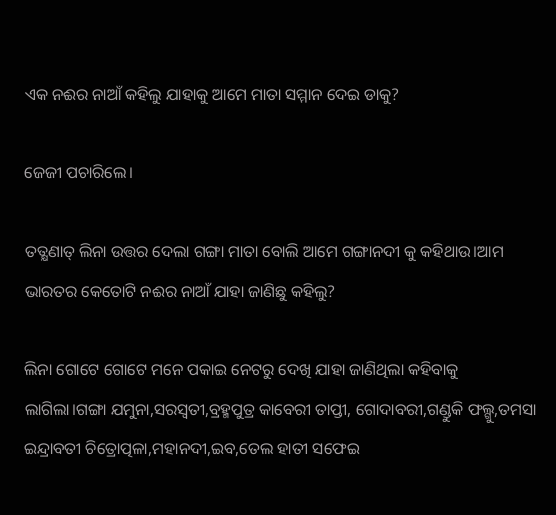ଏକ ନଈର ନାଆଁ କହିଲୁ ଯାହାକୁ ଆମେ ମାତା ସମ୍ମାନ ଦେଇ ଡାକୁ?

ଜେଜୀ ପଚାରିଲେ।

ତତ୍କ୍ଷଣାତ୍ ଲିନା ଉତ୍ତର ଦେଲା ଗଙ୍ଗା ମାତା ବୋଲି ଆମେ ଗଙ୍ଗାନଦୀ କୁ କହିଥାଉ।ଆମ ଭାରତର କେତୋଟି ନଈର ନାଆଁ ଯାହା ଜାଣିଛୁ କହିଲୁ?

ଲିନା ଗୋଟେ ଗୋଟେ ମନେ ପକାଇ ନେଟରୁ ଦେଖି ଯାହା ଜାଣିଥିଲା କହିବାକୁ ଲାଗିଲା।ଗଙ୍ଗା ଯମୁନା,ସରସ୍ବତୀ,ବ୍ରହ୍ମପୁତ୍ର କାବେରୀ ତାପ୍ତୀ, ଗୋଦାବରୀ,ଗଣ୍ଡୁକି ଫଲ୍ଗୁ,ତମସା ଇନ୍ଦ୍ରାବତୀ ଚିତ୍ରୋତ୍ପଳା,ମହାନଦୀ,ଇବ,ତେଲ ହାତୀ ସଫେଇ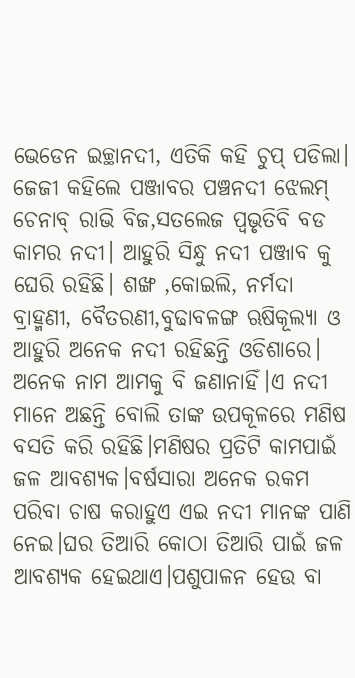ଭେଡେନ ଇଚ୍ଛାନଦୀ, ଏତିକି କହି ଚୁପ୍ ପଡିଲା। ଜେଜୀ କହିଲେ ପଞ୍ଜାବର ପଞ୍ଚନଦୀ ଝେଲମ୍ ଚେନାବ୍ ରାଭି ବିଜ,ସତଲେଜ ପ୍ବଭୃତିବି ବଡ କାମର ନଦୀ। ଆହୁରି ସିନ୍ଧୁ ନଦୀ ପଞ୍ଜାବ କୁ ଘେରି ରହିଛି। ଶଙ୍ଖ ,କୋଇଲି, ନର୍ମଦା ବ୍ରାହ୍ମଣୀ, ବୈତରଣୀ,ବୁଢାବଳଙ୍ଗ ଋଷିକୂଲ୍ୟା ଓ ଆହୁରି ଅନେକ ନଦୀ ରହିଛନ୍ତି ଓଡିଶାରେ। ଅନେକ ନାମ ଆମକୁ ବି ଜଣାନାହିଁ।ଏ ନଦୀ ମାନେ ଅଛନ୍ତି ବୋଲି ତାଙ୍କ ଉପକୂଳରେ ମଣିଷ ବସତି କରି ରହିଛି।ମଣିଷର ପ୍ରତିଟି କାମପାଇଁ ଜଳ ଆବଶ୍ୟକ।ବର୍ଷସାରା ଅନେକ ରକମ ପରିବା ଚାଷ କରାହୁଏ ଏଇ ନଦୀ ମାନଙ୍କ ପାଣି ନେଇ।ଘର ତିଆରି କୋଠା ତିଆରି ପାଇଁ ଜଳ ଆବଶ୍ୟକ ହେଇଥାଏ।ପଶୁପାଳନ ହେଉ ବା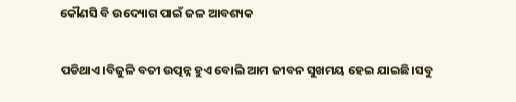କୌଣସି ବି ଉଦ୍ୟୋଗ ପାଇଁ ଜଳ ଆବଶ୍ୟକ

ପଡିଥାଏ।ବିଜୁଳି ବତୀ ଉତ୍ପନ୍ନ ହୁଏ ବୋଲି ଆମ ଜୀବନ ସୁଖମୟ ହେଇ ଯାଇଛି।ସବୁ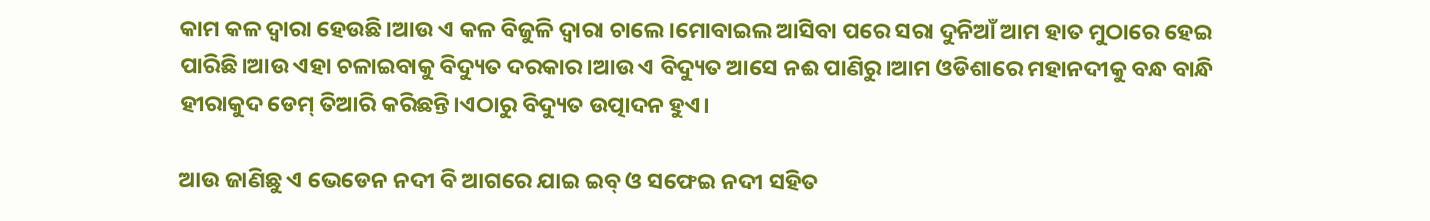କାମ କଳ ଦ୍ବାରା ହେଉଛି।ଆଉ ଏ କଳ ବିଜୁଳି ଦ୍ବାରା ଚାଲେ।ମୋବାଇଲ ଆସିବା ପରେ ସରା ଦୁନିଆଁ ଆମ ହାତ ମୁଠାରେ ହେଇ ପାରିଛି।ଆଉ ଏହା ଚଳାଇବାକୁ ବିଦ୍ୟୁତ ଦରକାର।ଆଉ ଏ ବିଦ୍ୟୁତ ଆସେ ନଈ ପାଣିରୁ।ଆମ ଓଡିଶାରେ ମହାନଦୀକୁ ବନ୍ଧ ବାନ୍ଧି ହୀରାକୁଦ ଡେମ୍ ତିଆରି କରିଛନ୍ତି।ଏଠାରୁ ବିଦ୍ୟୁତ ଉତ୍ପାଦନ ହୁଏ।

ଆଉ ଜାଣିଛୁ ଏ ଭେଡେନ ନଦୀ ବି ଆଗରେ ଯାଇ ଇବ୍ ଓ ସଫେଇ ନଦୀ ସହିତ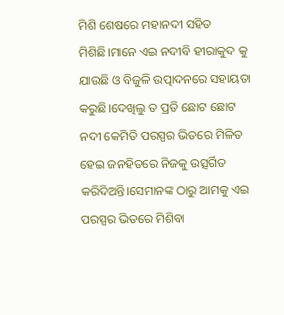ମିଶି ଶେଷରେ ମହାନଦୀ ସହିତ ମିଶିଛି।ମାନେ ଏଇ ନଦୀବି ହୀରାକୁଦ କୁ ଯାଉଛି ଓ ବିଜୁଳି ଉତ୍ପାଦନରେ ସହାୟତା କରୁଛି।ଦେଖିଲୁ ତ ପ୍ରତି ଛୋଟ ଛୋଟ ନଦୀ କେମିତି ପରସ୍ପର ଭିତରେ ମିଳିତ ହେଇ ଜନହିତରେ ନିଜକୁ ଉତ୍ସର୍ଗିତ କରିଦିଅନ୍ତି।ସେମାନଙ୍କ ଠାରୁ ଆମକୁ ଏଇ ପରସ୍ପର ଭିତରେ ମିଶିବା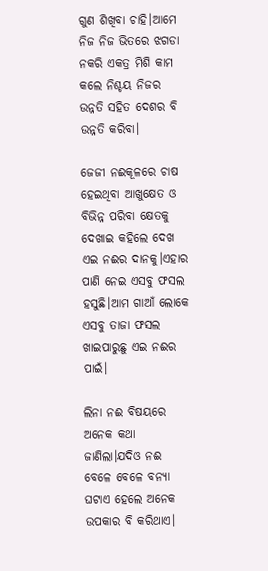ଗୁଣ ଶିଖିବା ଚାହି।ଆମେ ନିଜ ନିଜ ଭିତରେ ଝଗଡା ନକରି ଏକତ୍ର ମିଶି କାମ କଲେ ନିଶ୍ଚୟ ନିଜର ଉନ୍ନତି ସହିତ ଦେଶର ବି ଉନ୍ନତି କରିବା।

ଜେଜୀ ନଈକୂଳରେ ଚାଷ ହେଇଥିବା ଆଖୁକ୍ଷେତ ଓ ବିଭିନ୍ନ ପରିବା କ୍ଷେତକୁ ଦେଖାଇ କହିଲେ ଦେଖ ଏଇ ନଈର ଦାନକୁ।ଏହାର ପାଣି ନେଇ ଏସବୁ ଫସଲ ହସୁଛି।ଆମ ଗାଆଁ ଲୋକେ ଏସବୁ ତାଜା ଫସଲ ଖାଇପାରୁଛୁ ଏଇ ନଈର ପାଇଁ।

ଲିନା ନଈ ବିଷୟରେ ଅନେକ କଥା ଜାଣିଲା।ଯଦିଓ ନଈ ବେଳେ ବେଳେ ବନ୍ୟା ଘଟାଏ ହେଲେ ଅନେକ ଉପକାର ବି କରିଥାଏ।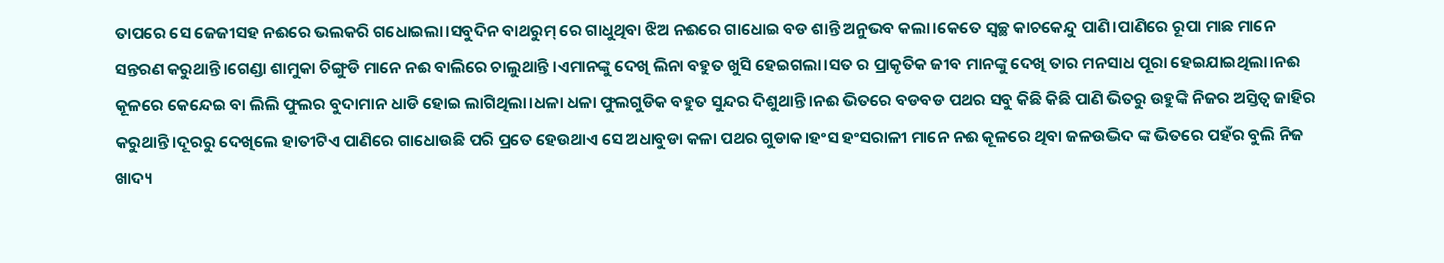ତାପରେ ସେ ଜେଜୀସହ ନଈରେ ଭଲକରି ଗଧୋଇଲା।ସବୁଦିନ ବାଥରୁମ୍ ରେ ଗାଧୁଥିବା ଝିଅ ନଈରେ ଗାଧୋଇ ବଡ ଶାନ୍ତି ଅନୁଭବ କଲା।କେତେ ସ୍ବଚ୍ଛ କାଚକେନ୍ଦୁ ପାଣି।ପାଣିରେ ରୂପା ମାଛ ମାନେ ସନ୍ତରଣ କରୁଥାନ୍ତି।ଗେଣ୍ଡା ଶାମୁକା ଚିଙ୍ଗୁଡି ମାନେ ନଈ ବାଲିରେ ଚାଲୁଥାନ୍ତି ।ଏମାନଙ୍କୁ ଦେଖି ଲିନା ବହୁତ ଖୁସି ହେଇଗଲା।ସତ ର ପ୍ରାକୃତିକ ଜୀବ ମାନଙ୍କୁ ଦେଖି ତାର ମନସାଧ ପୂରା ହେଇଯାଇଥିଲା।ନଈ କୂଳରେ କେନ୍ଦେଇ ବା ଲିଲି ଫୁଲର ବୁଦାମାନ ଧାଡି ହୋଇ ଲାଗିଥିଲା।ଧଳା ଧଳା ଫୁଲଗୁଡିକ ବହୁତ ସୁନ୍ଦର ଦିଶୁଥାନ୍ତି।ନଈ ଭିତରେ ବଡବଡ ପଥର ସବୁ କିଛି କିଛି ପାଣି ଭିତରୁ ଉହୁଙ୍କି ନିଜର ଅସ୍ତିତ୍ବ ଜାହିର କରୁଥାନ୍ତି।ଦୂରରୁ ଦେଖିଲେ ହାତୀଟିଏ ପାଣିରେ ଗାଧୋଉଛି ପରି ପ୍ରତେ ହେଉଥାଏ ସେ ଅଧାବୁଡା କଳା ପଥର ଗୁଡାକ।ହଂସ ହଂସରାଳୀ ମାନେ ନଈ କୂଳରେ ଥିବା ଜଳଉଦ୍ଭିଦ ଙ୍କ ଭିତରେ ପହଁର ବୁଲି ନିଜ ଖାଦ୍ୟ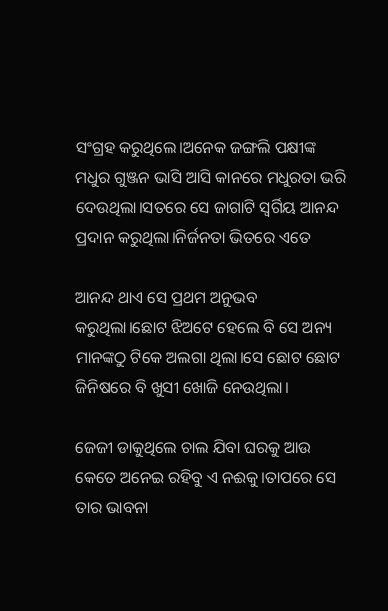ସଂଗ୍ରହ କରୁଥିଲେ।ଅନେକ ଜଙ୍ଗଲି ପକ୍ଷୀଙ୍କ ମଧୁର ଗୁଞ୍ଜନ ଭାସି ଆସି କାନରେ ମଧୁରତା ଭରି ଦେଉଥିଲା।ସତରେ ସେ ଜାଗାଟି ସ୍ବର୍ଗିୟ ଆନନ୍ଦ ପ୍ରଦାନ କରୁଥିଲା।ନିର୍ଜନତା ଭିତରେ ଏତେ

ଆନନ୍ଦ ଥାଏ ସେ ପ୍ରଥମ ଅନୁଭବ କରୁଥିଲା।ଛୋଟ ଝିଅଟେ ହେଲେ ବି ସେ ଅନ୍ୟ ମାନଙ୍କଠୁ ଟିକେ ଅଲଗା ଥିଲା।ସେ ଛୋଟ ଛୋଟ ଜିନିଷରେ ବି ଖୁସୀ ଖୋଜି ନେଉଥିଲା।

ଜେଜୀ ଡାକୁଥିଲେ ଚାଲ ଯିବା ଘରକୁ ଆଉ କେତେ ଅନେଇ ରହିବୁ ଏ ନଈକୁ।ତାପରେ ସେ ତାର ଭାବନା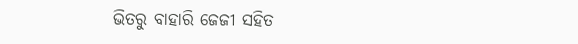ଭିତରୁ ବାହାରି ଜେଜୀ ସହିତ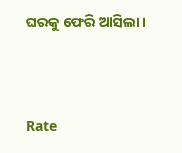ଘରକୁ ଫେରି ଆସିଲା।



Rate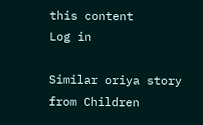this content
Log in

Similar oriya story from Children